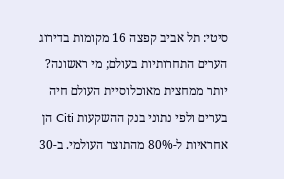סיטי: תל אביב קפצה 16 מקומות בדירוג הערים התחרותיות בעולם; מי ראשונה?
יותר ממחצית מאוכלוסיית העולם חיה בערים ולפי נתוני בנק ההשקעות Citi הן אחראיות ל-80% מהתוצר העולמי. ב-30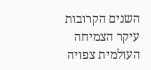השנים הקרובות עיקר הצמיחה העולמית צפויה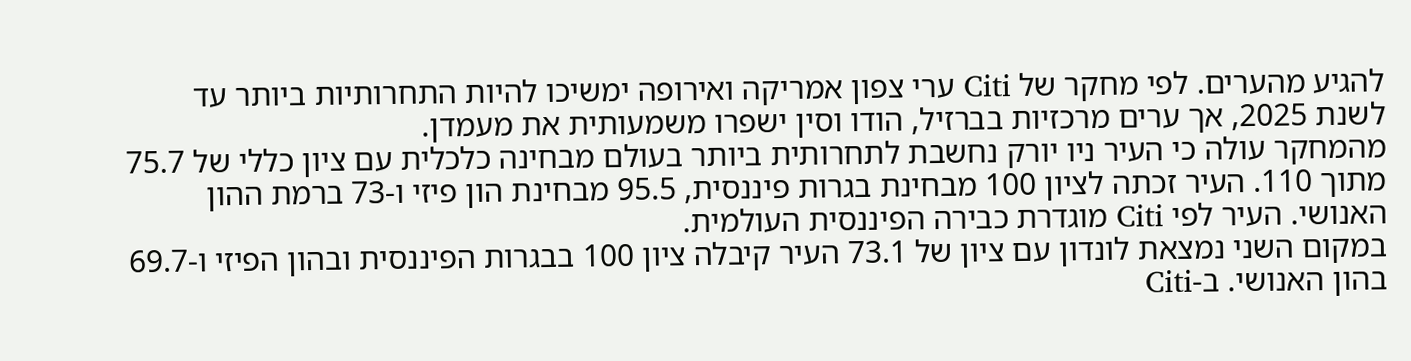להגיע מהערים. לפי מחקר של Citi ערי צפון אמריקה ואירופה ימשיכו להיות התחרותיות ביותר עד לשנת 2025, אך ערים מרכזיות בברזיל, הודו וסין ישפרו משמעותית את מעמדן.
מהמחקר עולה כי העיר ניו יורק נחשבת לתחרותית ביותר בעולם מבחינה כלכלית עם ציון כללי של 75.7 מתוך 110. העיר זכתה לציון 100 מבחינת בגרות פיננסית, 95.5 מבחינת הון פיזי ו-73 ברמת ההון האנושי. העיר לפי Citi מוגדרת כבירה הפיננסית העולמית.
במקום השני נמצאת לונדון עם ציון של 73.1 העיר קיבלה ציון 100 בבגרות הפיננסית ובהון הפיזי ו-69.7 בהון האנושי. ב-Citi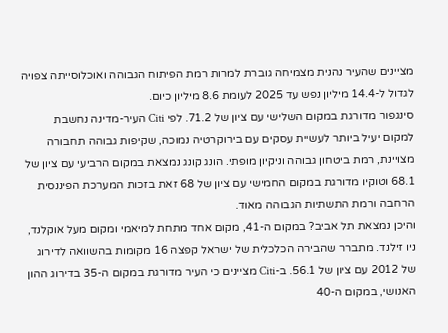מציינים שהעיר נהנית מצמיחה גוברת למרות רמת הפיתוח הגבוהה ואוכלוסייתה צפויה לגדול ל-14.4 מיליון נפש עד 2025 לעומת 8.6 מיליון כיום.
סינגפור מדורגת במקום השלישי עם ציון של 71.2. לפי Citi העיר-מדינה נחשבת למקום יעיל ביותר לעשיית עסקים עם בירוקרטיה נמוכה, שקיפות גבוהה תחבורה מצויינת, רמת ביטחון גבוהה וניקיון מופתי. הונג קונג נמצאת במקום הרביעי עם ציון של 68.1 וטוקיו מדורגת במקום החמישי עם ציון של 68 זאת בזכות המערכת הפיננסית הרחבה ורמת התשתיות הגבוהה מאוד.
והיכן נמצאת תל אביב? במקום ה-41, מקום אחד מתחת למיאמי ומקום מעל אוקלנד, ניו זילנד. מתברר שהבירה הכלכלית של ישראל קפצה 16 מקומות בהשוואה לדירוג של 2012 עם ציון של 56.1. ב-Citi מציינים כי העיר מדורגת במקום ה-35 בדירוג ההון האנושי, במקום ה-40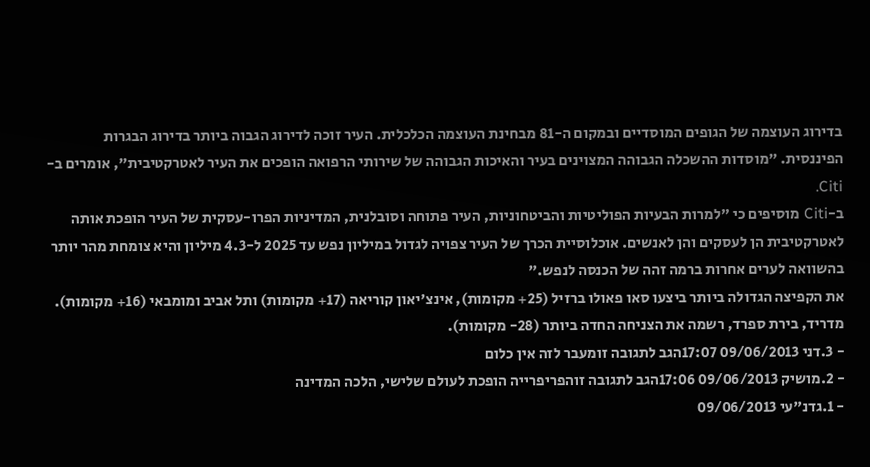בדירוג העוצמה של הגופים המוסדיים ובמקום ה-81 מבחינת העוצמה הכלכלית. העיר זוכה לדירוג הגבוה ביותר בדירוג הבגרות הפיננסית. "מוסדות ההשכלה הגבוהה המצוינים בעיר והאיכות הגבוהה של שירותי הרפואה הופכים את העיר לאטרקטיבית", אומרים ב-Citi.
ב-Citi מוסיפים כי "למרות הבעיות הפוליטיות והביטחוניות, העיר פתוחה וסובלנית, המדיניות הפרו-עסקית של העיר הופכת אותה לאטרקטיבית הן לעסקים והן לאנשים. אוכלוסיית הכרך של העיר צפויה לגדול במיליון נפש עד 2025 ל-4.3 מיליון והיא צומחת מהר יותר בהשוואה לערים אחרות ברמה זהה של הכנסה לנפש."
את הקפיצה הגדולה ביותר ביצעו סאו פאולו ברזיל (25+ מקומות), אינצ'יאון קוריאה (17+ מקומות) ותל אביב ומומבאי (16+ מקומות). מדריד, בירת ספרד, רשמה את הצניחה החדה ביותר (28- מקומות).
- 3.דני 09/06/2013 17:07הגב לתגובה זומעבר לזה אין כלום
- 2.מושיק 09/06/2013 17:06הגב לתגובה זוהפריפרייה הופכת לעולם שלישי, הלכה המדינה
- 1.גדנ"עי 09/06/2013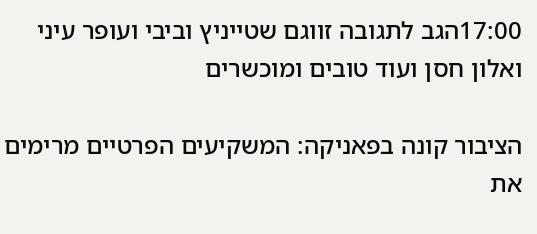17:00הגב לתגובה זווגם שטייניץ וביבי ועופר עיני ואלון חסן ועוד טובים ומוכשרים

הציבור קונה בפאניקה: המשקיעים הפרטיים מרימים את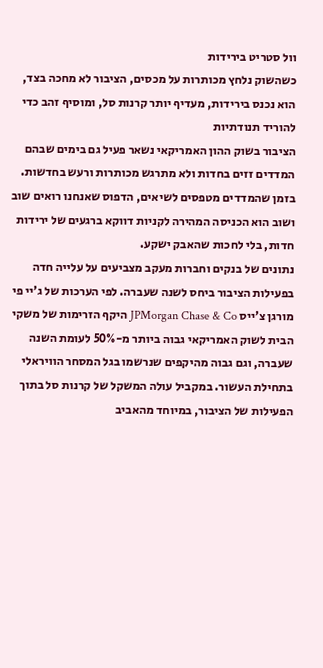וול סטריט בירידות
כשהשוק נלחץ מכותרות על מכסים, הציבור לא מחכה בצד, הוא נכנס בירידות, מעדיף יותר קרנות סל, ומוסיף זהב כדי להוריד תנודתיות
הציבור בשוק ההון האמריקאי נשאר פעיל גם בימים שבהם המדדים זזים בחדות ולא מתרגש מכותרות ורעש בחדשות. בזמן שהמדדים מטפסים לשיאים, הדפוס שאנחנו רואים שוב ושוב הוא הכניסה המהירה לקניות דווקא ברגעים של ירידות חדות, בלי לחכות שהאבק ישקע.
נתונים של בנקים וחברות מעקב מצביעים על עלייה חדה בפעילות הציבור ביחס לשנה שעברה. לפי הערכות של ג’יי פי מורגן צ’ייס JPMorgan Chase & Co היקף הזרימות של משקי הבית לשוק האמריקאי גבוה ביותר מ-50% לעומת השנה שעברה, וגם גבוה מהיקפים שנרשמו בגל המסחר הוויראלי בתחילת העשור. במקביל עולה המשקל של קרנות סל בתוך הפעילות של הציבור, במיוחד מהאביב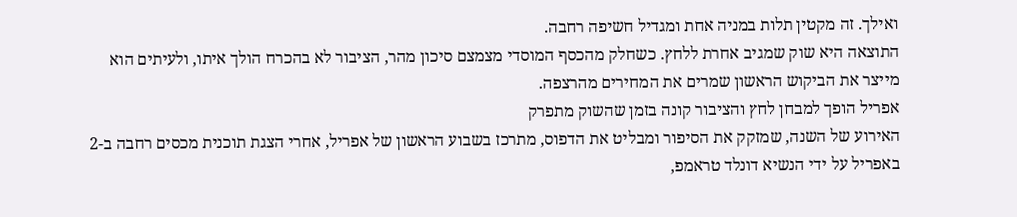ואילך. זה מקטין תלות במניה אחת ומגדיל חשיפה רחבה.
התוצאה היא שוק שמגיב אחרת ללחץ. כשחלק מהכסף המוסדי מצמצם סיכון מהר, הציבור לא בהכרח הולך איתו, ולעיתים הוא מייצר את הביקוש הראשון שמרים את המחירים מהרצפה.
אפריל הופך למבחן לחץ והציבור קונה בזמן שהשוק מתפרק
האירוע של השנה, שמזקק את הסיפור ומבליט את הדפוס, מתרכז בשבוע הראשון של אפריל, אחרי הצגת תוכנית מכסים רחבה ב-2 באפריל על ידי הנשיא דונלד טראמפ,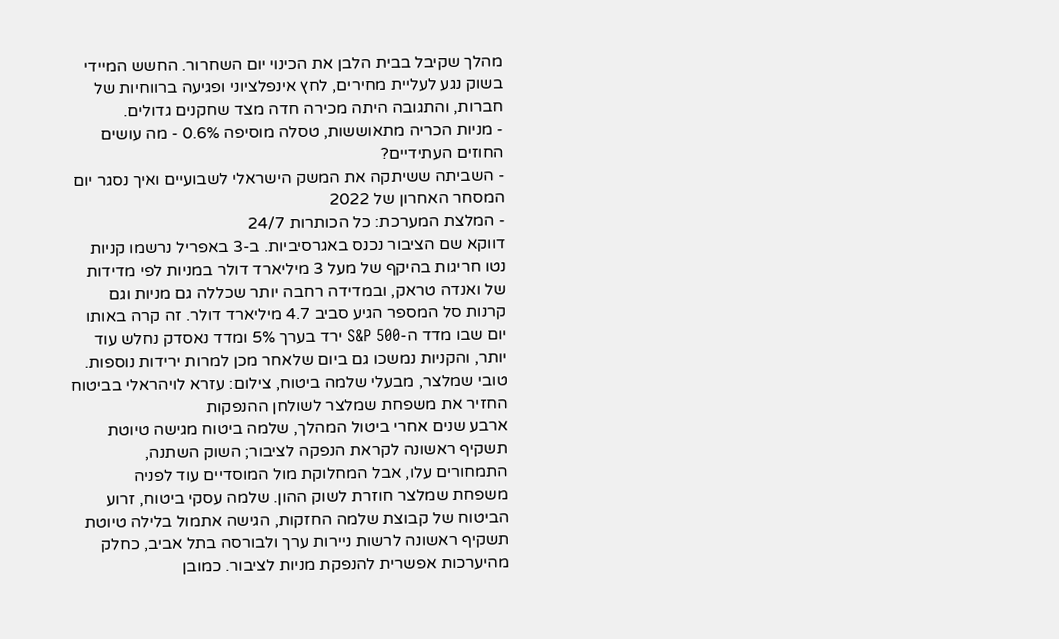מהלך שקיבל בבית הלבן את הכינוי יום השחרור. החשש המיידי בשוק נגע לעליית מחירים, לחץ אינפלציוני ופגיעה ברווחיות של חברות, והתגובה היתה מכירה חדה מצד שחקנים גדולים.
- מניות הכריה מתאוששות, טסלה מוסיפה 0.6% - מה עושים החוזים העתידיים?
- השביתה ששיתקה את המשק הישראלי לשבועיים ואיך נסגר יום המסחר האחרון של 2022
- המלצת המערכת: כל הכותרות 24/7
דווקא שם הציבור נכנס באגרסיביות. ב-3 באפריל נרשמו קניות נטו חריגות בהיקף של מעל 3 מיליארד דולר במניות לפי מדידות של ואנדה טראק, ובמדידה רחבה יותר שכללה גם מניות וגם קרנות סל המספר הגיע סביב 4.7 מיליארד דולר. זה קרה באותו יום שבו מדד ה-S&P 500 ירד בערך 5% ומדד נאסדק נחלש עוד יותר, והקניות נמשכו גם ביום שלאחר מכן למרות ירידות נוספות.
טובי שמלצר, מבעלי שלמה ביטוח, צילום: עזרא לויהראלי בביטוח החזיר את משפחת שמלצר לשולחן ההנפקות
ארבע שנים אחרי ביטול המהלך, שלמה ביטוח מגישה טיוטת תשקיף ראשונה לקראת הנפקה לציבור; השוק השתנה, התמחורים עלו, אבל המחלוקת מול המוסדיים עוד לפניה
משפחת שמלצר חוזרת לשוק ההון. שלמה עסקי ביטוח, זרוע הביטוח של קבוצת שלמה החזקות, הגישה אתמול בלילה טיוטת תשקיף ראשונה לרשות ניירות ערך ולבורסה בתל אביב, כחלק מהיערכות אפשרית להנפקת מניות לציבור. כמובן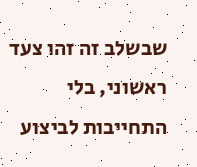שבשלב זה זהו צעד ראשוני, בלי התחייבות לביצוע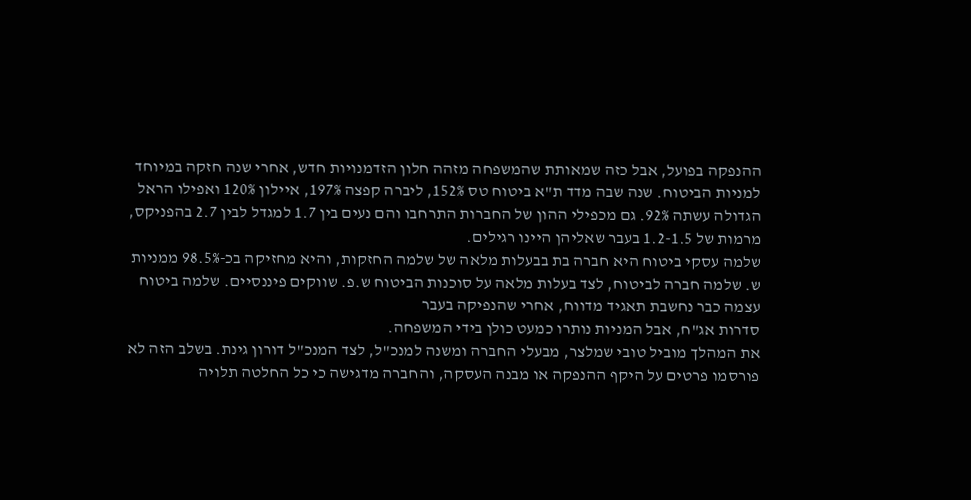ההנפקה בפועל, אבל כזה שמאותת שהמשפחה מזהה חלון הזדמנויות חדש, אחרי שנה חזקה במיוחד למניות הביטוח. שנה שבה מדד ת"א ביטוח טס 152%, ליברה קפצה 197%, איילון 120% ואפילו הראל הגדולה עשתה 92%. גם מכפילי ההון של החברות התרחבו והם נעים בין 1.7 למגדל לבין 2.7 בהפניקס, מרמות של 1.2-1.5 בעבר שאליהן היינו רגילים.
שלמה עסקי ביטוח היא חברה בת בבעלות מלאה של שלמה החזקות, והיא מחזיקה בכ-98.5% ממניות ש. שלמה חברה לביטוח, לצד בעלות מלאה על סוכנות הביטוח ש.פ. שווקים פיננסיים. שלמה ביטוח עצמה כבר נחשבת תאגיד מדווח, אחרי שהנפיקה בעבר
סדרות אג"ח, אבל המניות נותרו כמעט כולן בידי המשפחה.
את המהלך מוביל טובי שמלצר, מבעלי החברה ומשנה למנכ"ל, לצד המנכ"ל דורון גינת. בשלב הזה לא פורסמו פרטים על היקף ההנפקה או מבנה העסקה, והחברה מדגישה כי כל החלטה תלויה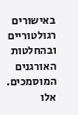באישורים רגולטוריים ובהחלטות
האורגנים המוסמכים.
אלו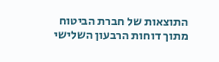התוצאות של חברת הביטוח מתוך דוחות הרבעון השלישי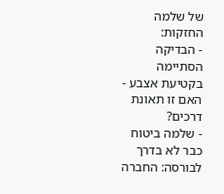של שלמה החזקות:
- הבדיקה הסתיימה בקטיעת אצבע - האם זו תאונת דרכים?
- שלמה ביטוח כבר לא בדרך לבורסה: החברה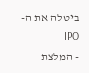ביטלה את ה-IPO
- המלצת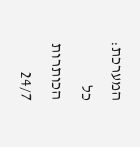המערכת: כל הכותרות 24/7